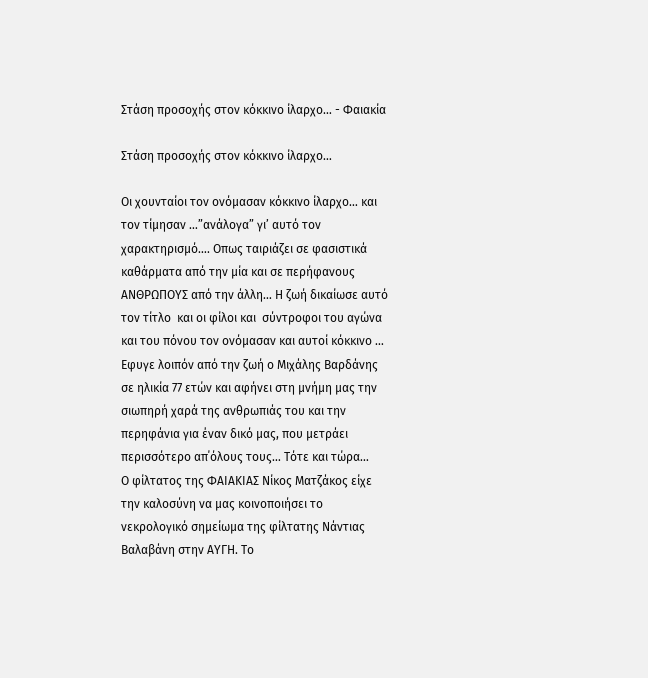Στάση προσοχής στον κόκκινο ίλαρχο… - Φαιακία

Στάση προσοχής στον κόκκινο ίλαρχο…

Οι χουνταίοι τον ονόμασαν κόκκινο ίλαρχο… και τον τίμησαν …”ανάλογα” γι’ αυτό τον χαρακτηρισμό…. Οπως ταιριάζει σε φασιστικά καθάρματα από την μία και σε περήφανους ΑΝΘΡΩΠΟΥΣ από την άλλη… Η ζωή δικαίωσε αυτό τον τίτλο  και οι φίλοι και  σύντροφοι του αγώνα και του πόνου τον ονόμασαν και αυτοί κόκκινο … Εφυγε λοιπόν από την ζωή ο Μιχάλης Βαρδάνης σε ηλικία 77 ετών και αφήνει στη μνήμη μας την σιωπηρή χαρά της ανθρωπιάς του και την περηφάνια για έναν δικό μας, που μετράει περισσότερο απ΄όλους τους… Τότε και τώρα…
Ο φίλτατος της ΦΑΙΑΚΙΑΣ Νίκος Ματζάκος είχε την καλοσύνη να μας κοινοποιήσει το νεκρολογικό σημείωμα της φίλτατης Νάντιας Βαλαβάνη στην ΑΥΓΗ. Το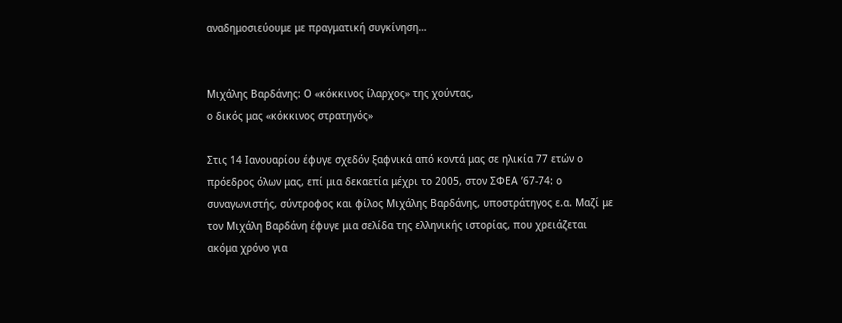αναδημοσιεύουμε με πραγματική συγκίνηση…


Μιχάλης Βαρδάνης: Ο «κόκκινος ίλαρχος» της χούντας,
ο δικός μας «κόκκινος στρατηγός»

Στις 14 Ιανουαρίου έφυγε σχεδόν ξαφνικά από κοντά μας σε ηλικία 77 ετών ο
πρόεδρος όλων μας, επί μια δεκαετία μέχρι το 2005, στον ΣΦΕΑ ’67-74: ο
συναγωνιστής, σύντροφος και φίλος Μιχάλης Βαρδάνης, υποστράτηγος ε.α. Μαζί με
τον Μιχάλη Βαρδάνη έφυγε μια σελίδα της ελληνικής ιστορίας, που χρειάζεται
ακόμα χρόνο για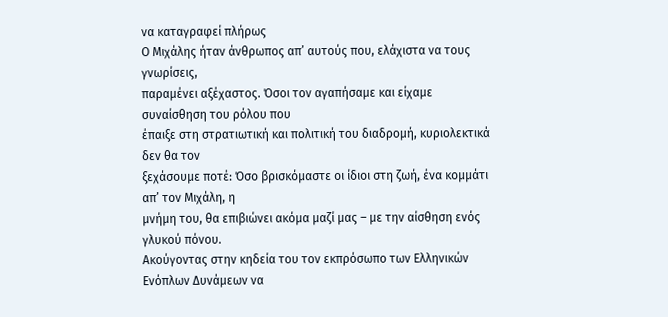να καταγραφεί πλήρως
Ο Μιχάλης ήταν άνθρωπος απ’ αυτούς που, ελάχιστα να τους γνωρίσεις,
παραμένει αξέχαστος. Όσοι τον αγαπήσαμε και είχαμε συναίσθηση του ρόλου που
έπαιξε στη στρατιωτική και πολιτική του διαδρομή, κυριολεκτικά δεν θα τον
ξεχάσουμε ποτέ: Όσο βρισκόμαστε οι ίδιοι στη ζωή, ένα κομμάτι απ’ τον Μιχάλη, η
μνήμη του, θα επιβιώνει ακόμα μαζί μας – με την αίσθηση ενός γλυκού πόνου.
Ακούγοντας στην κηδεία του τον εκπρόσωπο των Ελληνικών Ενόπλων Δυνάμεων να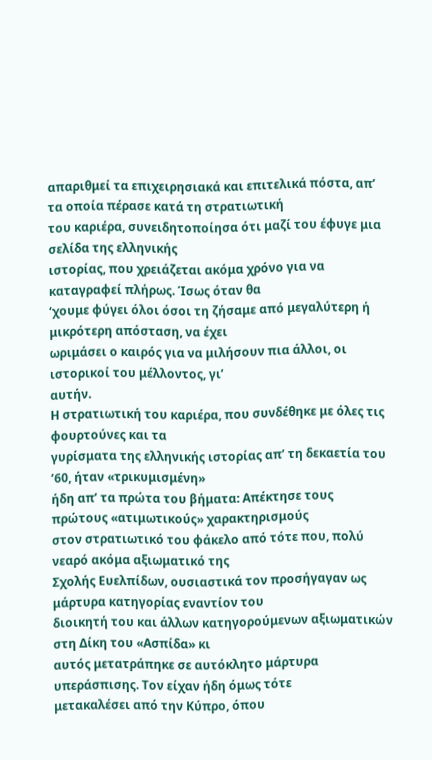απαριθμεί τα επιχειρησιακά και επιτελικά πόστα, απ’ τα οποία πέρασε κατά τη στρατιωτική
του καριέρα, συνειδητοποίησα ότι μαζί του έφυγε μια σελίδα της ελληνικής
ιστορίας, που χρειάζεται ακόμα χρόνο για να καταγραφεί πλήρως. Ίσως όταν θα
‘χουμε φύγει όλοι όσοι τη ζήσαμε από μεγαλύτερη ή μικρότερη απόσταση, να έχει
ωριμάσει ο καιρός για να μιλήσουν πια άλλοι, οι ιστορικοί του μέλλοντος, γι’
αυτήν.
Η στρατιωτική του καριέρα, που συνδέθηκε με όλες τις φουρτούνες και τα
γυρίσματα της ελληνικής ιστορίας απ’ τη δεκαετία του ’60, ήταν «τρικυμισμένη»
ήδη απ’ τα πρώτα του βήματα: Απέκτησε τους πρώτους «ατιμωτικούς» χαρακτηρισμούς
στον στρατιωτικό του φάκελο από τότε που, πολύ νεαρό ακόμα αξιωματικό της
Σχολής Ευελπίδων, ουσιαστικά τον προσήγαγαν ως μάρτυρα κατηγορίας εναντίον του
διοικητή του και άλλων κατηγορούμενων αξιωματικών στη Δίκη του «Ασπίδα» κι
αυτός μετατράπηκε σε αυτόκλητο μάρτυρα υπεράσπισης. Τον είχαν ήδη όμως τότε
μετακαλέσει από την Κύπρο, όπου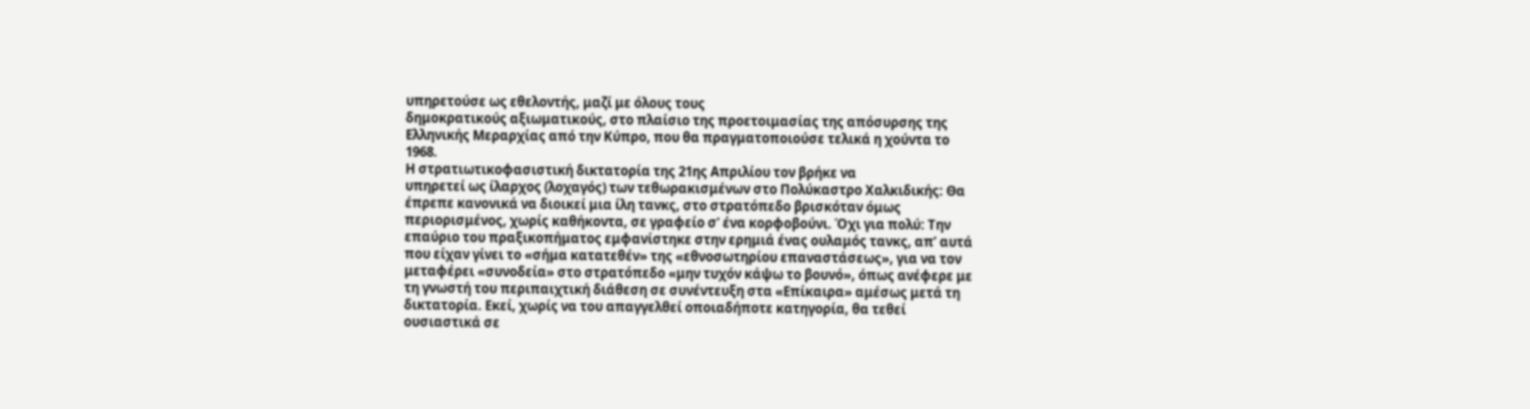υπηρετούσε ως εθελοντής, μαζί με όλους τους
δημοκρατικούς αξιωματικούς, στο πλαίσιο της προετοιμασίας της απόσυρσης της
Ελληνικής Μεραρχίας από την Κύπρο, που θα πραγματοποιούσε τελικά η χούντα το
1968.
Η στρατιωτικοφασιστική δικτατορία της 21ης Απριλίου τον βρήκε να
υπηρετεί ως ίλαρχος (λοχαγός) των τεθωρακισμένων στο Πολύκαστρο Χαλκιδικής: Θα
έπρεπε κανονικά να διοικεί μια ίλη τανκς, στο στρατόπεδο βρισκόταν όμως
περιορισμένος, χωρίς καθήκοντα, σε γραφείο σ’ ένα κορφοβούνι. Όχι για πολύ: Την
επαύριο του πραξικοπήματος εμφανίστηκε στην ερημιά ένας ουλαμός τανκς, απ’ αυτά
που είχαν γίνει το «σήμα κατατεθέν» της «εθνοσωτηρίου επαναστάσεως», για να τον
μεταφέρει «συνοδεία» στο στρατόπεδο «μην τυχόν κάψω το βουνό», όπως ανέφερε με
τη γνωστή του περιπαιχτική διάθεση σε συνέντευξη στα «Επίκαιρα» αμέσως μετά τη
δικτατορία. Εκεί, χωρίς να του απαγγελθεί οποιαδήποτε κατηγορία, θα τεθεί
ουσιαστικά σε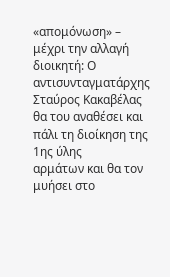«απομόνωση» – μέχρι την αλλαγή διοικητή: Ο αντισυνταγματάρχης
Σταύρος Κακαβέλας θα του αναθέσει και πάλι τη διοίκηση της 1ης ύλης
αρμάτων και θα τον μυήσει στο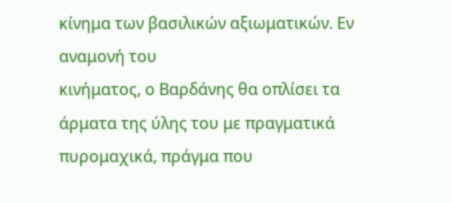κίνημα των βασιλικών αξιωματικών. Εν αναμονή του
κινήματος, ο Βαρδάνης θα οπλίσει τα άρματα της ύλης του με πραγματικά
πυρομαχικά, πράγμα που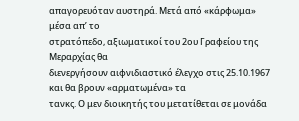απαγορευόταν αυστηρά. Μετά από «κάρφωμα» μέσα απ’ το
στρατόπεδο, αξιωματικοί του 2ου Γραφείου της Μεραρχίας θα
διενεργήσουν αιφνιδιαστικό έλεγχο στις 25.10.1967 και θα βρουν «αρματωμένα» τα
τανκς. Ο μεν διοικητής του μετατίθεται σε μονάδα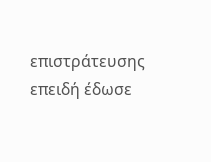επιστράτευσης επειδή έδωσε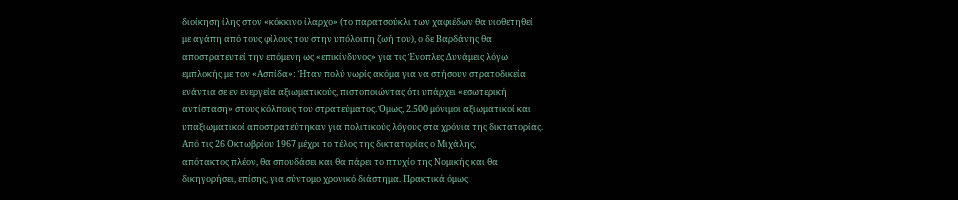διοίκηση ίλης στον «κόκκινο ίλαρχο» (το παρατσούκλι των χαφιέδων θα υιοθετηθεί
με αγάπη από τους φίλους του στην υπόλοιπη ζωή του), ο δε Βαρδάνης θα
αποστρατευτεί την επόμενη ως «επικίνδυνος» για τις Ένοπλες Δυνάμεις λόγω
εμπλοκής με τον «Ασπίδα»: Ήταν πολύ νωρίς ακόμα για να στήσουν στρατοδικεία
ενάντια σε εν ενεργεία αξιωματικούς, πιστοποιώντας ότι υπάρχει «εσωτερική
αντίσταση» στους κόλπους του στρατεύματος. Όμως, 2.500 μόνιμοι αξιωματικοί και
υπαξιωματικοί αποστρατεύτηκαν για πολιτικούς λόγους στα χρόνια της δικτατορίας.
Από τις 26 Οκτωβρίου 1967 μέχρι το τέλος της δικτατορίας ο Μιχάλης,
απότακτος πλέον, θα σπουδάσει και θα πάρει το πτυχίο της Νομικής και θα
δικηγορήσει, επίσης, για σύντομο χρονικό διάστημα. Πρακτικά όμως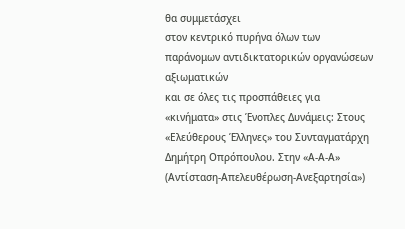θα συμμετάσχει
στον κεντρικό πυρήνα όλων των παράνομων αντιδικτατορικών οργανώσεων αξιωματικών
και σε όλες τις προσπάθειες για «κινήματα» στις Ένοπλες Δυνάμεις: Στους
«Ελεύθερους Έλληνες» του Συνταγματάρχη Δημήτρη Οπρόπουλου. Στην «Α-Α-Α»
(Αντίσταση-Απελευθέρωση-Ανεξαρτησία»)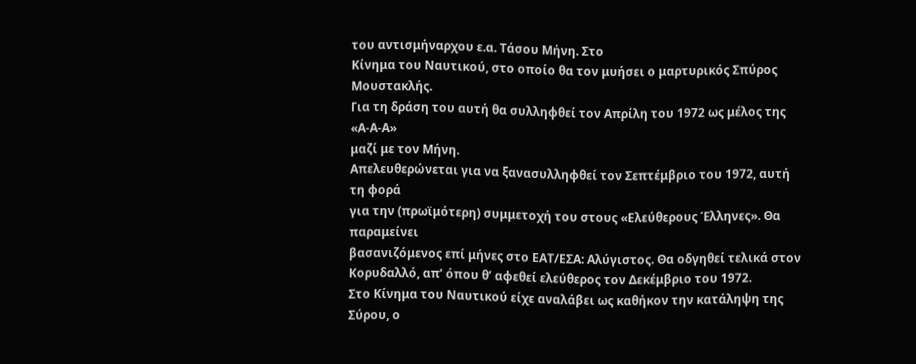του αντισμήναρχου ε.α. Τάσου Μήνη. Στο
Κίνημα του Ναυτικού, στο οποίο θα τον μυήσει ο μαρτυρικός Σπύρος Μουστακλής.
Για τη δράση του αυτή θα συλληφθεί τον Απρίλη του 1972 ως μέλος της «Α-Α-Α»
μαζί με τον Μήνη.
Απελευθερώνεται για να ξανασυλληφθεί τον Σεπτέμβριο του 1972, αυτή τη φορά
για την (πρωϊμότερη) συμμετοχή του στους «Ελεύθερους Έλληνες». Θα παραμείνει
βασανιζόμενος επί μήνες στο ΕΑΤ/ΕΣΑ: Αλύγιστος. Θα οδγηθεί τελικά στον
Κορυδαλλό, απ’ όπου θ’ αφεθεί ελεύθερος τον Δεκέμβριο του 1972.
Στο Κίνημα του Ναυτικού είχε αναλάβει ως καθήκον την κατάληψη της Σύρου, ο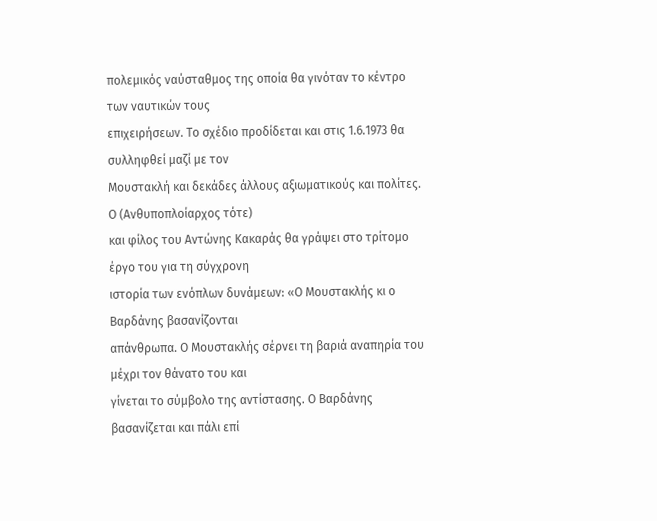πολεμικός ναύσταθμος της οποία θα γινόταν το κέντρο των ναυτικών τους
επιχειρήσεων. Το σχέδιο προδίδεται και στις 1.6.1973 θα συλληφθεί μαζί με τον
Μουστακλή και δεκάδες άλλους αξιωματικούς και πολίτες. Ο (Ανθυποπλοίαρχος τότε)
και φίλος του Αντώνης Κακαράς θα γράψει στο τρίτομο έργο του για τη σύγχρονη
ιστορία των ενόπλων δυνάμεων: «Ο Μουστακλής κι ο Βαρδάνης βασανίζονται
απάνθρωπα. Ο Μουστακλής σέρνει τη βαριά αναπηρία του μέχρι τον θάνατο του και
γίνεται το σύμβολο της αντίστασης. Ο Βαρδάνης βασανίζεται και πάλι επί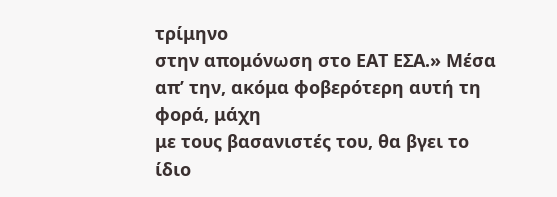τρίμηνο
στην απομόνωση στο ΕΑΤ ΕΣΑ.» Μέσα απ’ την, ακόμα φοβερότερη αυτή τη φορά, μάχη
με τους βασανιστές του, θα βγει το ίδιο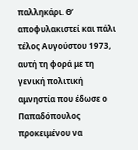παλληκάρι. Θ’ αποφυλακιστεί και πάλι
τέλος Αυγούστου 1973, αυτή τη φορά με τη γενική πολιτική αμνηστία που έδωσε ο
Παπαδόπουλος προκειμένου να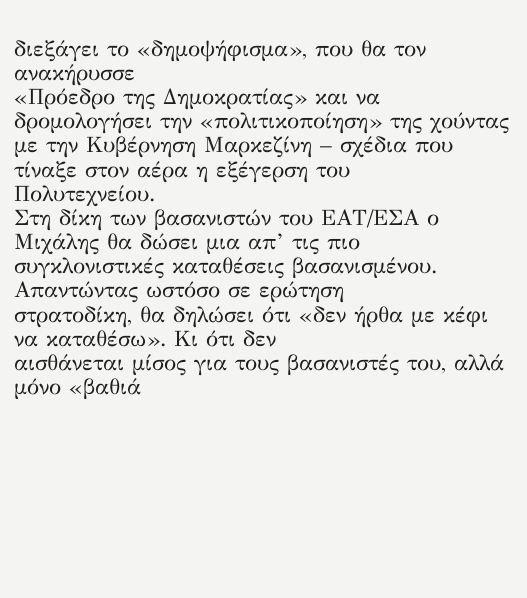διεξάγει το «δημοψήφισμα», που θα τον ανακήρυσσε
«Πρόεδρο της Δημοκρατίας» και να δρομολογήσει την «πολιτικοποίηση» της χούντας
με την Κυβέρνηση Μαρκεζίνη – σχέδια που τίναξε στον αέρα η εξέγερση του
Πολυτεχνείου.
Στη δίκη των βασανιστών του ΕΑΤ/ΕΣΑ ο Μιχάλης θα δώσει μια απ’ τις πιο
συγκλονιστικές καταθέσεις βασανισμένου. Απαντώντας ωστόσο σε ερώτηση
στρατοδίκη, θα δηλώσει ότι «δεν ήρθα με κέφι να καταθέσω». Κι ότι δεν
αισθάνεται μίσος για τους βασανιστές του, αλλά μόνο «βαθιά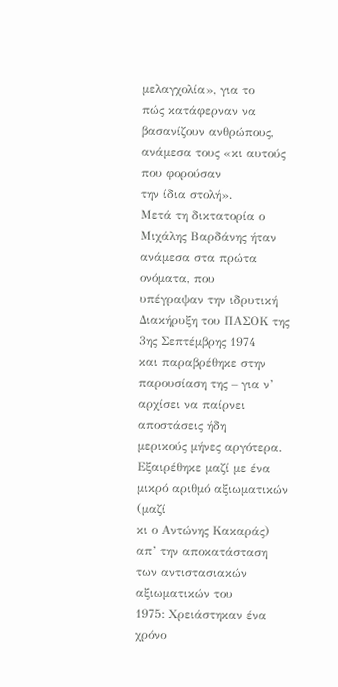μελαγχολία», για το
πώς κατάφερναν να βασανίζουν ανθρώπους, ανάμεσα τους «κι αυτούς που φορούσαν
την ίδια στολή».
Μετά τη δικτατορία ο Μιχάλης Βαρδάνης ήταν ανάμεσα στα πρώτα ονόματα, που
υπέγραψαν την ιδρυτική Διακήρυξη του ΠΑΣΟΚ της 3ης Σεπτέμβρης 1974
και παραβρέθηκε στην παρουσίαση της – για ν’ αρχίσει να παίρνει αποστάσεις ήδη
μερικούς μήνες αργότερα. Εξαιρέθηκε μαζί με ένα μικρό αριθμό αξιωματικών (μαζί
κι ο Αντώνης Κακαράς) απ’ την αποκατάσταση των αντιστασιακών αξιωματικών του
1975: Χρειάστηκαν ένα χρόνο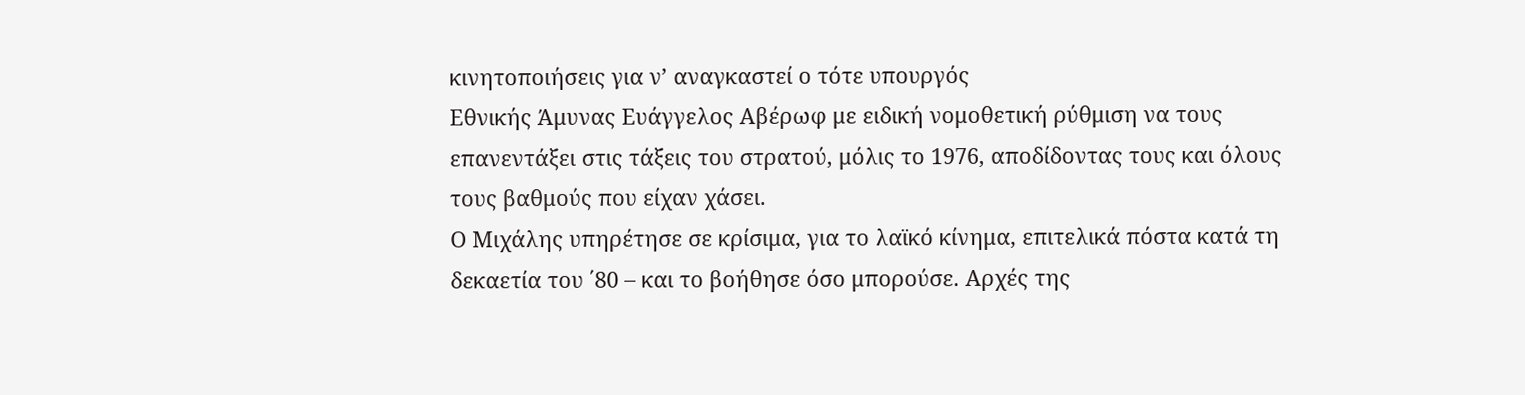κινητοποιήσεις για ν’ αναγκαστεί ο τότε υπουργός
Εθνικής Άμυνας Ευάγγελος Αβέρωφ με ειδική νομοθετική ρύθμιση να τους
επανεντάξει στις τάξεις του στρατού, μόλις το 1976, αποδίδοντας τους και όλους
τους βαθμούς που είχαν χάσει.
Ο Μιχάλης υπηρέτησε σε κρίσιμα, για το λαϊκό κίνημα, επιτελικά πόστα κατά τη
δεκαετία του ΄80 – και το βοήθησε όσο μπορούσε. Αρχές της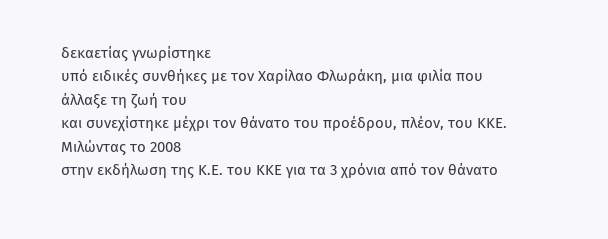δεκαετίας γνωρίστηκε
υπό ειδικές συνθήκες με τον Χαρίλαο Φλωράκη, μια φιλία που άλλαξε τη ζωή του
και συνεχίστηκε μέχρι τον θάνατο του προέδρου, πλέον, του ΚΚΕ. Μιλώντας το 2008
στην εκδήλωση της Κ.Ε. του ΚΚΕ για τα 3 χρόνια από τον θάνατο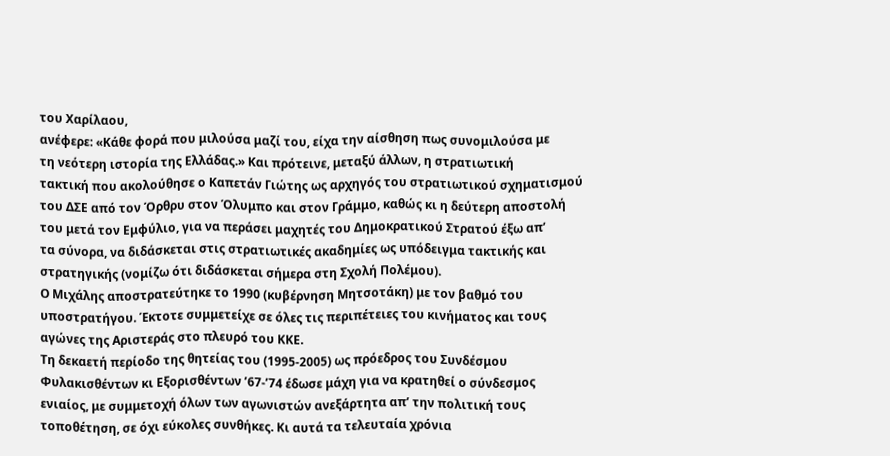του Χαρίλαου,
ανέφερε: «Κάθε φορά που μιλούσα μαζί του, είχα την αίσθηση πως συνομιλούσα με
τη νεότερη ιστορία της Ελλάδας.» Και πρότεινε, μεταξύ άλλων, η στρατιωτική
τακτική που ακολούθησε ο Καπετάν Γιώτης ως αρχηγός του στρατιωτικού σχηματισμού
του ΔΣΕ από τον Όρθρυ στον Όλυμπο και στον Γράμμο, καθώς κι η δεύτερη αποστολή
του μετά τον Εμφύλιο, για να περάσει μαχητές του Δημοκρατικού Στρατού έξω απ’
τα σύνορα, να διδάσκεται στις στρατιωτικές ακαδημίες ως υπόδειγμα τακτικής και
στρατηγικής (νομίζω ότι διδάσκεται σήμερα στη Σχολή Πολέμου).
Ο Μιχάλης αποστρατεύτηκε το 1990 (κυβέρνηση Μητσοτάκη) με τον βαθμό του
υποστρατήγου. Έκτοτε συμμετείχε σε όλες τις περιπέτειες του κινήματος και τους
αγώνες της Αριστεράς στο πλευρό του ΚΚΕ.
Τη δεκαετή περίοδο της θητείας του (1995-2005) ως πρόεδρος του Συνδέσμου
Φυλακισθέντων κι Εξορισθέντων ’67-’74 έδωσε μάχη για να κρατηθεί ο σύνδεσμος
ενιαίος, με συμμετοχή όλων των αγωνιστών ανεξάρτητα απ’ την πολιτική τους
τοποθέτηση, σε όχι εύκολες συνθήκες. Κι αυτά τα τελευταία χρόνια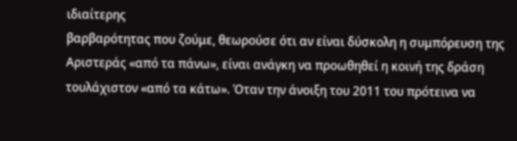ιδιαίτερης
βαρβαρότητας που ζούμε, θεωρούσε ότι αν είναι δύσκολη η συμπόρευση της
Αριστεράς «από τα πάνω», είναι ανάγκη να προωθηθεί η κοινή της δράση
τουλάχιστον «από τα κάτω». Όταν την άνοιξη του 2011 του πρότεινα να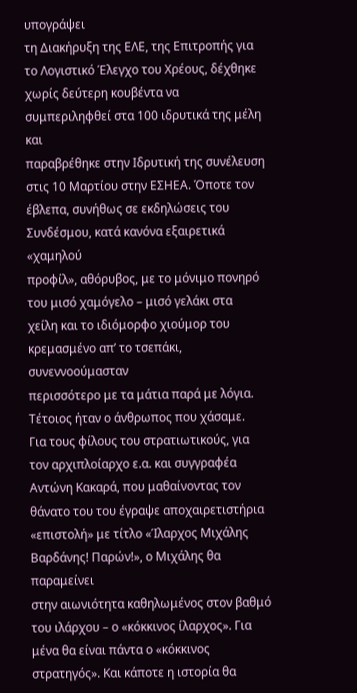υπογράψει
τη Διακήρυξη της ΕΛΕ, της Επιτροπής για το Λογιστικό Έλεγχο του Χρέους, δέχθηκε
χωρίς δεύτερη κουβέντα να συμπεριληφθεί στα 100 ιδρυτικά της μέλη και
παραβρέθηκε στην Ιδρυτική της συνέλευση στις 10 Μαρτίου στην ΕΣΗΕΑ. Όποτε τον
έβλεπα, συνήθως σε εκδηλώσεις του Συνδέσμου, κατά κανόνα εξαιρετικά «χαμηλού
προφίλ», αθόρυβος, με το μόνιμο πονηρό του μισό χαμόγελο – μισό γελάκι στα
χείλη και το ιδιόμορφο χιούμορ του κρεμασμένο απ’ το τσεπάκι, συνεννοούμασταν
περισσότερο με τα μάτια παρά με λόγια. Τέτοιος ήταν ο άνθρωπος που χάσαμε.
Για τους φίλους του στρατιωτικούς, για τον αρχιπλοίαρχο ε.α. και συγγραφέα
Αντώνη Κακαρά, που μαθαίνοντας τον θάνατο του του έγραψε αποχαιρετιστήρια
«επιστολή» με τίτλο «Ίλαρχος Μιχάλης Βαρδάνης! Παρών!», ο Μιχάλης θα παραμείνει
στην αιωνιότητα καθηλωμένος στον βαθμό του ιλάρχου – ο «κόκκινος ίλαρχος». Για
μένα θα είναι πάντα ο «κόκκινος στρατηγός». Και κάποτε η ιστορία θα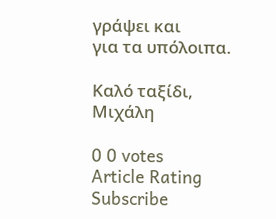γράψει και
για τα υπόλοιπα.

Καλό ταξίδι, Μιχάλη

0 0 votes
Article Rating
Subscribe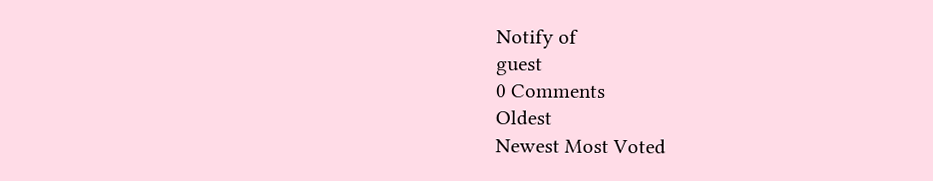Notify of
guest
0 Comments
Oldest
Newest Most Voted